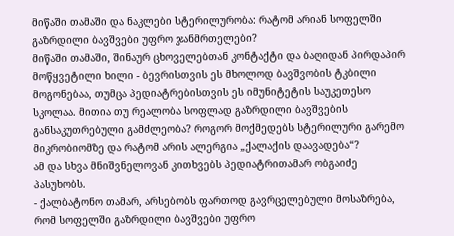მიწაში თამაში და ნაკლები სტერილურობა: რატომ არიან სოფელში გაზრდილი ბავშვები უფრო ჯანმრთელები?
მიწაში თამაში, შინაურ ცხოველებთან კონტაქტი და ბაღიდან პირდაპირ მოწყვეტილი ხილი - ბევრისთვის ეს მხოლოდ ბავშვობის ტკბილი მოგონებაა, თუმცა პედიატრებისთვის ეს იმუნიტეტის საუკეთესო სკოლაა. მითია თუ რეალობა სოფლად გაზრდილი ბავშვების განსაკუთრებული გამძლეობა? როგორ მოქმედებს სტერილური გარემო მიკრობიომზე და რატომ არის ალერგია „ქალაქის დაავადება“?
ამ და სხვა მნიშვნელოვან კითხვებს პედიატრითამარ ობგაიძე პასუხობს.
- ქალბატონო თამარ, არსებობს ფართოდ გავრცელებული მოსაზრება, რომ სოფელში გაზრდილი ბავშვები უფრო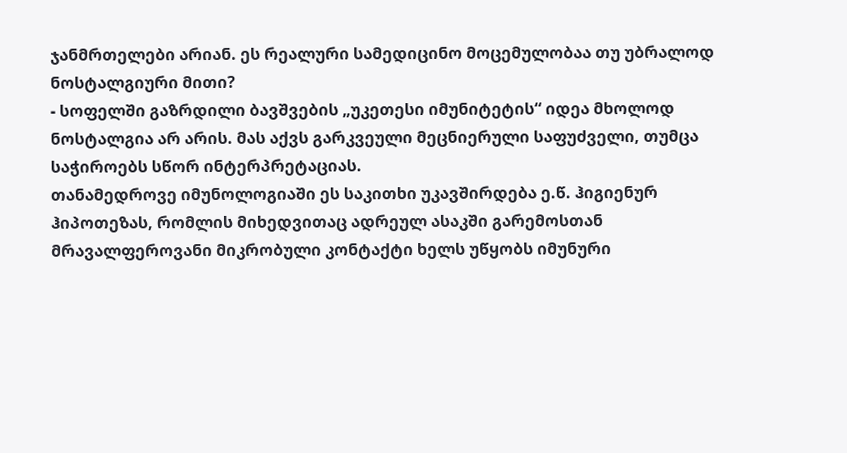ჯანმრთელები არიან. ეს რეალური სამედიცინო მოცემულობაა თუ უბრალოდ ნოსტალგიური მითი?
- სოფელში გაზრდილი ბავშვების „უკეთესი იმუნიტეტის“ იდეა მხოლოდ ნოსტალგია არ არის. მას აქვს გარკვეული მეცნიერული საფუძველი, თუმცა საჭიროებს სწორ ინტერპრეტაციას.
თანამედროვე იმუნოლოგიაში ეს საკითხი უკავშირდება ე.წ. ჰიგიენურ ჰიპოთეზას, რომლის მიხედვითაც ადრეულ ასაკში გარემოსთან მრავალფეროვანი მიკრობული კონტაქტი ხელს უწყობს იმუნური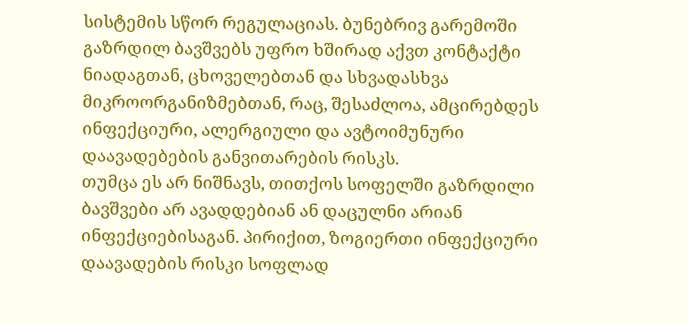სისტემის სწორ რეგულაციას. ბუნებრივ გარემოში გაზრდილ ბავშვებს უფრო ხშირად აქვთ კონტაქტი ნიადაგთან, ცხოველებთან და სხვადასხვა მიკროორგანიზმებთან, რაც, შესაძლოა, ამცირებდეს ინფექციური, ალერგიული და ავტოიმუნური დაავადებების განვითარების რისკს.
თუმცა ეს არ ნიშნავს, თითქოს სოფელში გაზრდილი ბავშვები არ ავადდებიან ან დაცულნი არიან ინფექციებისაგან. პირიქით, ზოგიერთი ინფექციური დაავადების რისკი სოფლად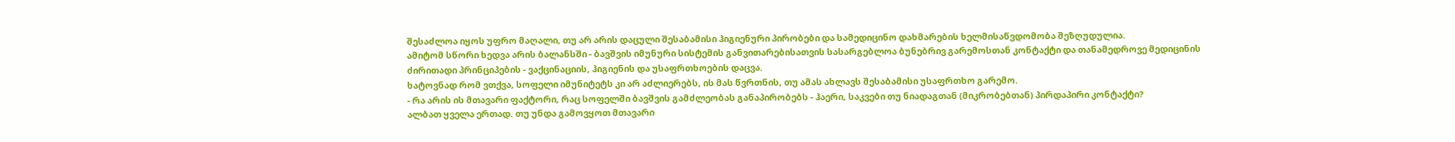შესაძლოა იყოს უფრო მაღალი, თუ არ არის დაცული შესაბამისი ჰიგიენური პირობები და სამედიცინო დახმარების ხელმისაწვდომობა შეზღუდულია.
ამიტომ სწორი ხედვა არის ბალანსში - ბავშვის იმუნური სისტემის განვითარებისათვის სასარგებლოა ბუნებრივ გარემოსთან კონტაქტი და თანამედროვე მედიცინის ძირითადი პრინციპების - ვაქცინაციის, ჰიგიენის და უსაფრთხოების დაცვა.
ხატოვნად რომ ვთქვა, სოფელი იმუნიტეტს კი არ აძლიერებს, ის მას წვრთნის, თუ ამას ახლავს შესაბამისი უსაფრთხო გარემო.
- რა არის ის მთავარი ფაქტორი, რაც სოფელში ბავშვის გამძლეობას განაპირობებს - ჰაერი, საკვები თუ ნიადაგთან (მიკრობებთან) პირდაპირი კონტაქტი?
ალბათ ყველა ერთად. თუ უნდა გამოვყოთ მთავარი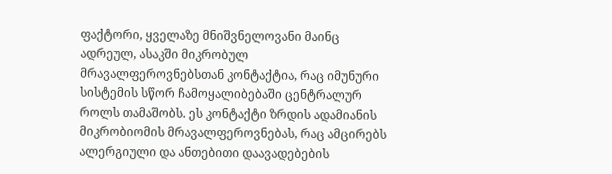ფაქტორი, ყველაზე მნიშვნელოვანი მაინც ადრეულ, ასაკში მიკრობულ მრავალფეროვნებსთან კონტაქტია, რაც იმუნური სისტემის სწორ ჩამოყალიბებაში ცენტრალურ როლს თამაშობს. ეს კონტაქტი ზრდის ადამიანის მიკრობიომის მრავალფეროვნებას, რაც ამცირებს ალერგიული და ანთებითი დაავადებების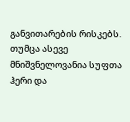განვითარების რისკებს.
თუმცა ასევე მნიშვნელოვანია სუფთა ჰერი და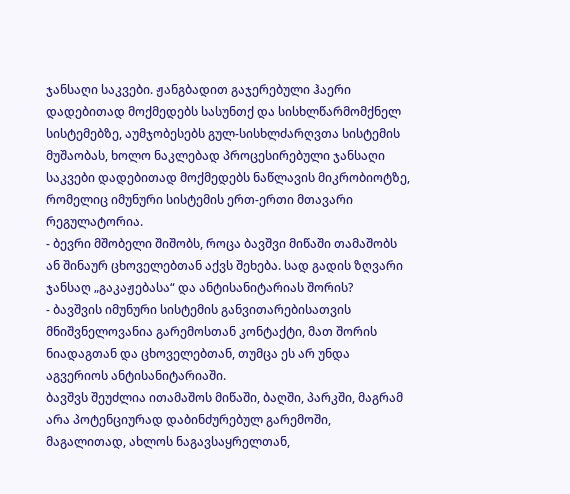ჯანსაღი საკვები. ჟანგბადით გაჯერებული ჰაერი დადებითად მოქმედებს სასუნთქ და სისხლწარმომქნელ სისტემებზე, აუმჯობესებს გულ-სისხლძარღვთა სისტემის მუშაობას, ხოლო ნაკლებად პროცესირებული ჯანსაღი საკვები დადებითად მოქმედებს ნაწლავის მიკრობიოტზე, რომელიც იმუნური სისტემის ერთ-ერთი მთავარი რეგულატორია.
- ბევრი მშობელი შიშობს, როცა ბავშვი მიწაში თამაშობს ან შინაურ ცხოველებთან აქვს შეხება. სად გადის ზღვარი ჯანსაღ „გაკაჟებასა“ და ანტისანიტარიას შორის?
- ბავშვის იმუნური სისტემის განვითარებისათვის მნიშვნელოვანია გარემოსთან კონტაქტი, მათ შორის ნიადაგთან და ცხოველებთან, თუმცა ეს არ უნდა აგვერიოს ანტისანიტარიაში.
ბავშვს შეუძლია ითამაშოს მიწაში, ბაღში, პარკში, მაგრამ არა პოტენციურად დაბინძურებულ გარემოში, მაგალითად, ახლოს ნაგავსაყრელთან,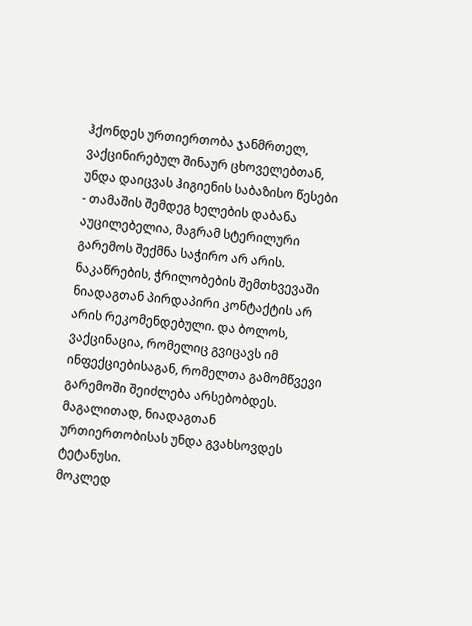ჰქონდეს ურთიერთობა ჯანმრთელ, ვაქცინირებულ შინაურ ცხოველებთან, უნდა დაიცვას ჰიგიენის საბაზისო წესები - თამაშის შემდეგ ხელების დაბანა აუცილებელია, მაგრამ სტერილური გარემოს შექმნა საჭირო არ არის. ნაკაწრების, ჭრილობების შემთხვევაში ნიადაგთან პირდაპირი კონტაქტის არ არის რეკომენდებული. და ბოლოს, ვაქცინაცია, რომელიც გვიცავს იმ ინფექციებისაგან, რომელთა გამომწვევი გარემოში შეიძლება არსებობდეს. მაგალითად, ნიადაგთან ურთიერთობისას უნდა გვახსოვდეს ტეტანუსი.
მოკლედ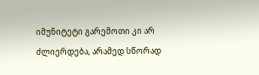იმუნიტეტი გარემოთი კი არ ძლიერდება, არამედ სწორად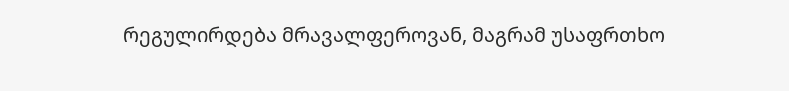რეგულირდება მრავალფეროვან, მაგრამ უსაფრთხო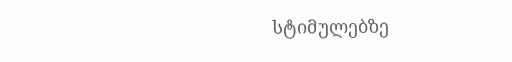სტიმულებზე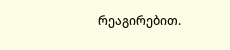რეაგირებით.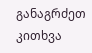განაგრძეთ კითხვა